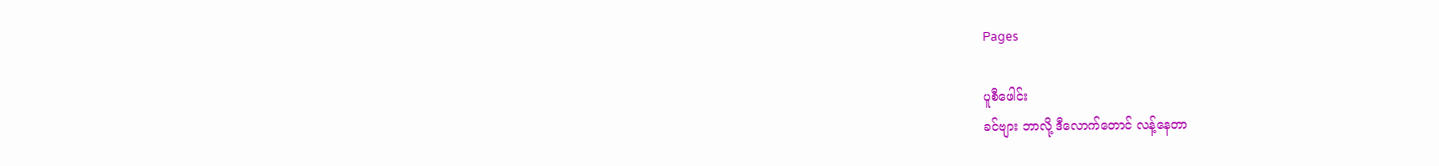Pages

ပူစီဖေါင်း
ခင်ဗျား ဘာလို့ ဒီလောက်တောင် လန့်နေတာ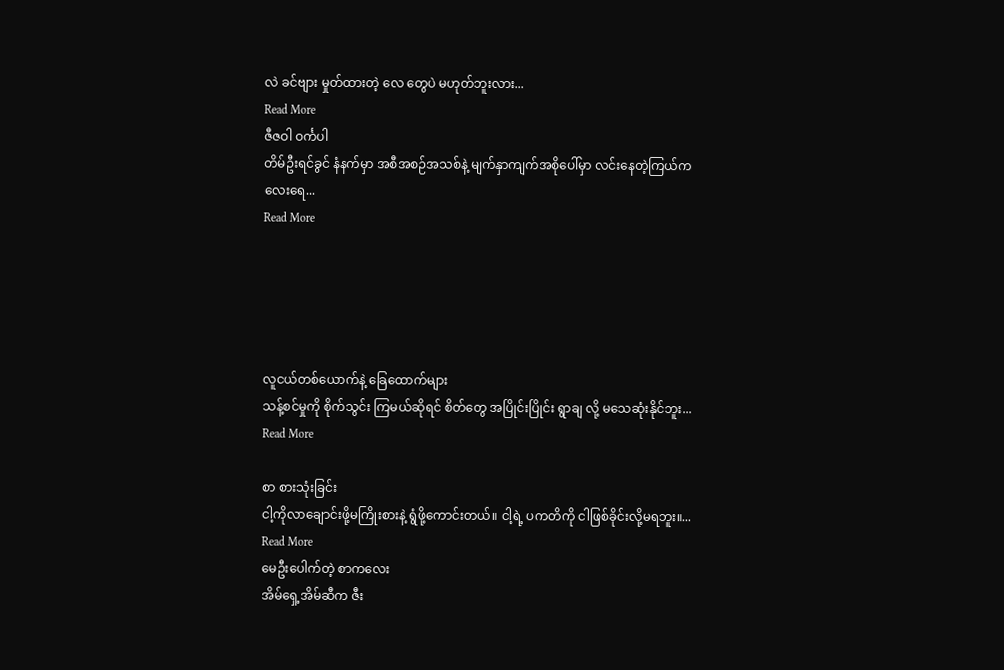လဲ ခင်ဗျား မှုတ်ထားတဲ့ လေ တွေပဲ မဟုတ်ဘူးလား...
Read More
ဇီဇဝါ ဝင်္ကပါ
တိမ်ဦးရင်ခွင် နံနက်မှာ အစီအစဉ်အသစ်နဲ့ မျက်နှာကျက်အစိုပေါ်မှာ လင်းနေတဲ့ကြယ်ကလေးရေ...
Read More





လူငယ်တစ်ယောက်နဲ့ ခြေထောက်များ
သန့်စင်မှုကို စိုက်သွင်း ကြမယ်ဆိုရင် စိတ်တွေ အပြိုင်းပြိုင်း ရွာချ လို့ မသေဆုံးနိုင်ဘူး...
Read More

စာ စားသုံးခြင်း
ငါ့ကိုလာချောင်းဖို့မကြိုးစားနဲ့ ရွံဖို့ကောင်းတယ်။ ငါ့ရဲ့ ပကတိကို ငါဖြစ်ခိုင်းလို့မရဘူး။...
Read More
မေဦးပေါက်တဲ့ စာကလေး
အိမ်ရှေ့အိမ်ဆီက ဇီး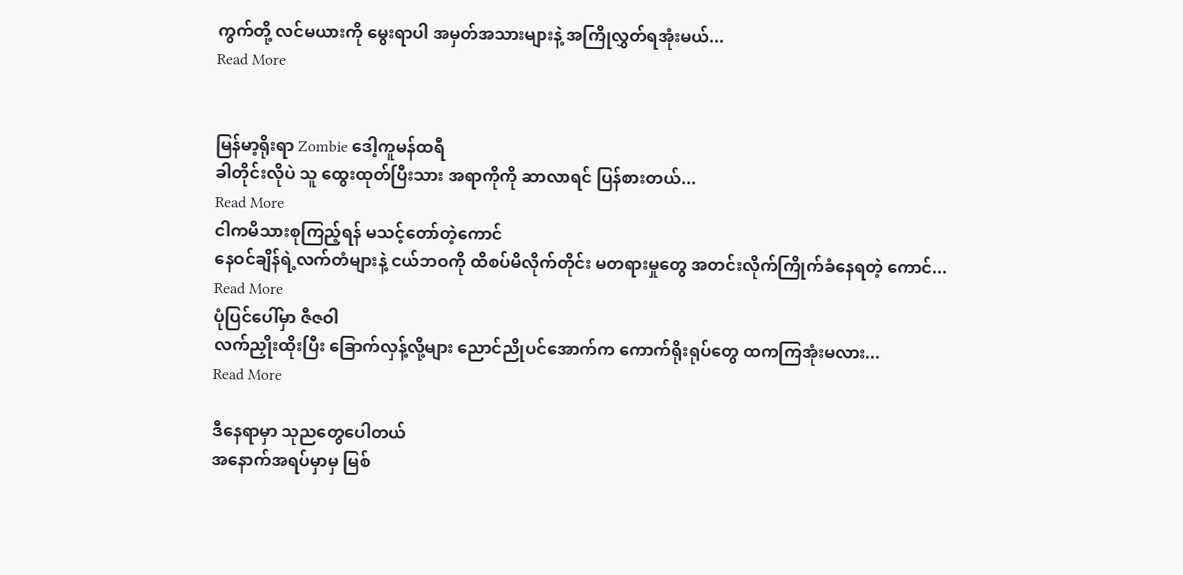ကွက်တို့ လင်မယားကို မွေးရာပါ အမှတ်အသားများနဲ့ အကြိုလွှတ်ရအုံးမယ်...
Read More


မြန်မာ့ရိုးရာ Zombie ဒေါ့ကူမန်ထရီ
ခါတိုင်းလိုပဲ သူ ထွေးထုတ်ပြီးသား အရာကိုကို ဆာလာရင် ပြန်စားတယ်...
Read More
ငါကမိသားစုကြည့်ရန် မသင့်တော်တဲ့ကောင်
နေဝင်ချိန်ရဲ့လက်တံများနဲ့ ငယ်ဘဝကို ထိစပ်မိလိုက်တိုင်း မတရားမှုတွေ အတင်းလိုက်ကြိုက်ခံနေရတဲ့ ကောင်...
Read More
ပုံပြင်ပေါ်မှာ ဇီဇဝါ
လက်ညှိုးထိုးပြီး ခြောက်လှန့်လို့များ ညောင်ညိုပင်အောက်က ကောက်ရိုးရုပ်တွေ ထကကြအုံးမလား...
Read More

ဒီနေရာမှာ သုညတွေပေါတယ်
အနောက်အရပ်မှာမှ မြစ်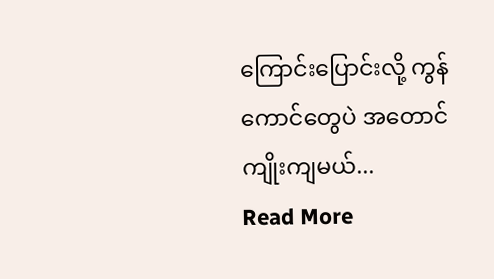ကြောင်းပြောင်းလို့ ကွန်ကောင်တွေပဲ အတောင်ကျိုးကျမယ်...
Read More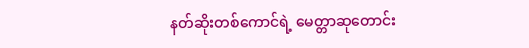နတ်ဆိုးတစ်ကောင်ရဲ့ မေတ္တာဆုတောင်း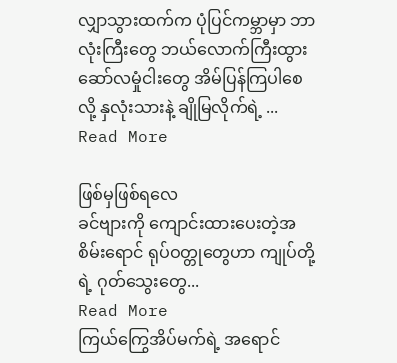လျှာသွားထက်က ပုံပြင်ကမ္ဘာမှာ ဘာလုံးကြီးတွေ ဘယ်လောက်ကြီးထွား ဆော်လမှုံငါးတွေ အိမ်ပြန်ကြပါစေလို့ နှလုံးသားနဲ့ ချိုမြလိုက်ရဲ့ ...
Read More

ဖြစ်မှဖြစ်ရလေ
ခင်ဗျားကို ကျောင်းထားပေးတဲ့အစိမ်းရောင် ရုပ်ဝတ္တုတွေဟာ ကျုပ်တို့ရဲ့ ဂုတ်သွေးတွေ...
Read More
ကြယ်ကြွေအိပ်မက်ရဲ့ အရောင်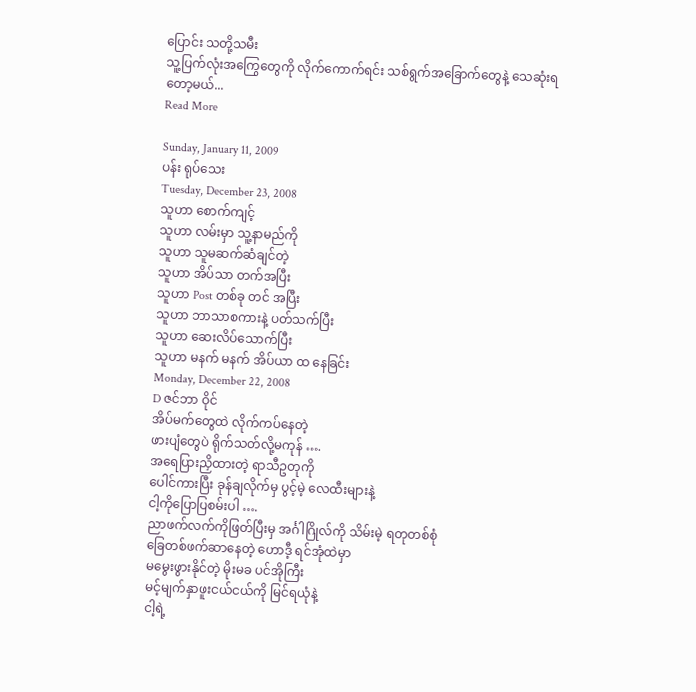ပြောင်း သတို့သမီး
သူ့ပြက်လုံးအကြွေတွေကို လိုက်ကောက်ရင်း သစ်ရွက်အခြောက်တွေနဲ့ သေဆုံးရတော့မယ်...
Read More

Sunday, January 11, 2009
ပန်း ရုပ်သေး
Tuesday, December 23, 2008
သူဟာ စောက်ကျင့်
သူဟာ လမ်းမှာ သူ့နာမည်ကို
သူဟာ သူမဆက်ဆံချင်တဲ့
သူဟာ အိပ်သာ တက်အပြီး
သူဟာ Post တစ်ခု တင် အပြီး
သူဟာ ဘာသာစကားနဲ့ ပတ်သက်ပြီး
သူဟာ ဆေးလိပ်သောက်ပြီး
သူဟာ မနက် မနက် အိပ်ယာ ထ နေခြင်း
Monday, December 22, 2008
D ဇင်ဘာ ဝိုင်
အိပ်မက်တွေထဲ လိုက်ကပ်နေတဲ့
ဖားပျံတွေပဲ ရိုက်သတ်လို့မကုန် ….
အရေပြားညှိထားတဲ့ ရာသီဥတုကို
ပေါင်ကားပြီး ခုန်ချလိုက်မှ ပွင့်မဲ့ လေထီးများနဲ့
ငါ့ကိုပြောပြစမ်းပါ ….
ညာဖက်လက်ကိုဖြတ်ပြီးမှ အင်္ဂါဂြိုလ်ကို သိမ်းမဲ့ ရတုတစ်စုံ
ခြေတစ်ဖက်ဆာနေတဲ့ ဟောဒီ့ ရင်အုံထဲမှာ
မမွေးဖွားနိုင်တဲ့ မိုးမခ ပင်အိုကြီး
မင့်မျက်နှာဖူးငယ်ငယ်ကို မြင်ရယုံနဲ့
ငါ့ရဲ့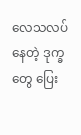လေသလပ်နေတဲ့ ဒုက္ခတွေ ပြေး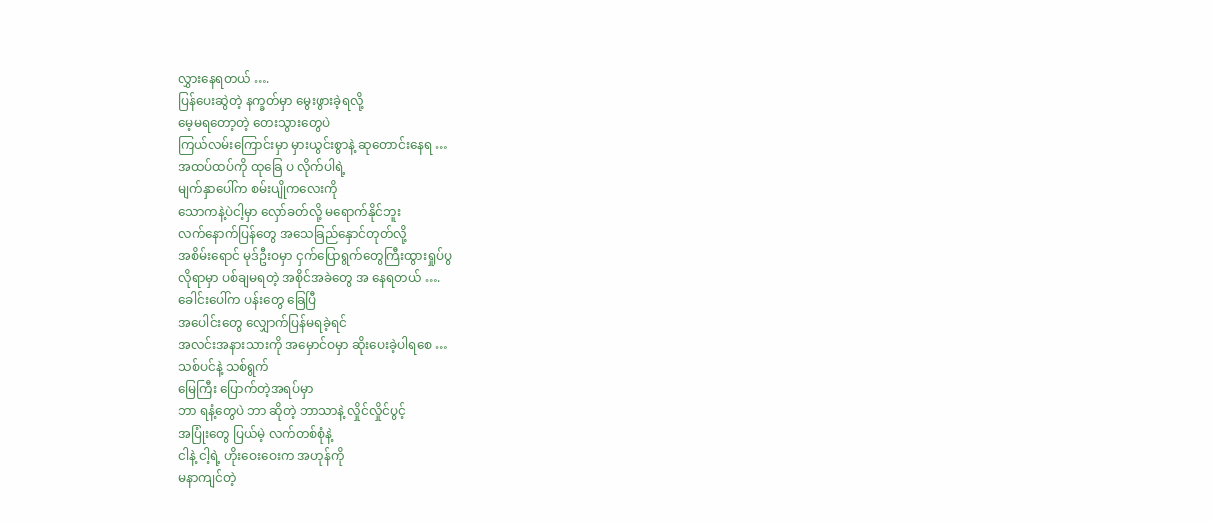လွှားနေရတယ် ….
ပြန်ပေးဆွဲတဲ့ နက္ခတ်မှာ မွေးဖွားခဲ့ရလို့
မေ့မရတော့တဲ့ တေးသွားတွေပဲ
ကြယ်လမ်းကြောင်းမှာ မှားယွင်းစွာနဲ့ ဆုတောင်းနေရ …
အထပ်ထပ်ကို ထုခြေ ပ လိုက်ပါရဲ့
မျက်နှာပေါ်က စမ်းပျိုကလေးကို
သောကနဲ့ပဲငါ့မှာ လှော်ခတ်လို့ မရောက်နိုင်ဘူး
လက်နောက်ပြန်တွေ အသေခြည်နှောင်တုတ်လို့
အစိမ်းရောင် မုဒ်ဦးဝမှာ ငှက်ပြောရွက်တွေကြီးထွားရှုပ်ပွ
လိုရာမှာ ပစ်ချမရတဲ့ အစိုင်အခဲတွေ အ နေရတယ် ….
ခေါင်းပေါ်က ပန်းတွေ ခြေပြီ
အပေါင်းတွေ လျှောက်ပြန်မရခဲ့ရင်
အလင်းအနားသားကို အမှောင်ဝမှာ ဆိုးပေးခဲ့ပါရစေ …
သစ်ပင်နဲ့ သစ်ရွက်
မြေကြီး ပြောက်တဲ့အရပ်မှာ
ဘာ ရနံ့တွေပဲ ဘာ ဆိုတဲ့ ဘာသာနဲ့ လှိုင်လှိုင်ပွင့်
အပြုံးတွေ ပြယ်မဲ့ လက်တစ်စုံနဲ့
ငါနဲ့ ငါ့ရဲ့ ဟိုးဝေးဝေးက အဟုန်ကို
မနာကျင်တဲ့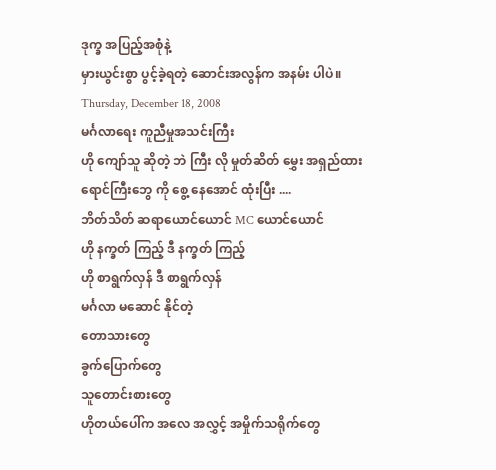ဒုက္ခ အပြည့်အစုံနဲ့
မှားယွင်းစွာ ပွင့်ခဲ့ရတဲ့ ဆောင်းအလွန်က အနမ်း ပါပဲ။
Thursday, December 18, 2008
မင်္ဂလာရေး ကူညီမှုအသင်းကြီး
ဟို ကျော်သူ ဆိုတဲ့ ဘဲ ကြီး လို မှုတ်ဆိတ် မွှေး အရှည်ထား
ရောင်ကြီးဘွေ ကို စွေ့ နေအောင် ထုံးပြီး ....
ဘိတ်သိတ် ဆရာယောင်ယောင် MC ယောင်ယောင်
ဟို နက္ခတ် ကြည့် ဒီ နက္ခတ် ကြည့်
ဟို စာရွက်လှန် ဒီ စာရွက်လှန်
မင်္ဂလာ မဆောင် နိုင်တဲ့
တောသားတွေ
ခွက်ပြောက်တွေ
သူတောင်းစားတွေ
ဟိုတယ်ပေါ်က အလေ အလွှင့် အမှိုက်သရိုက်တွေ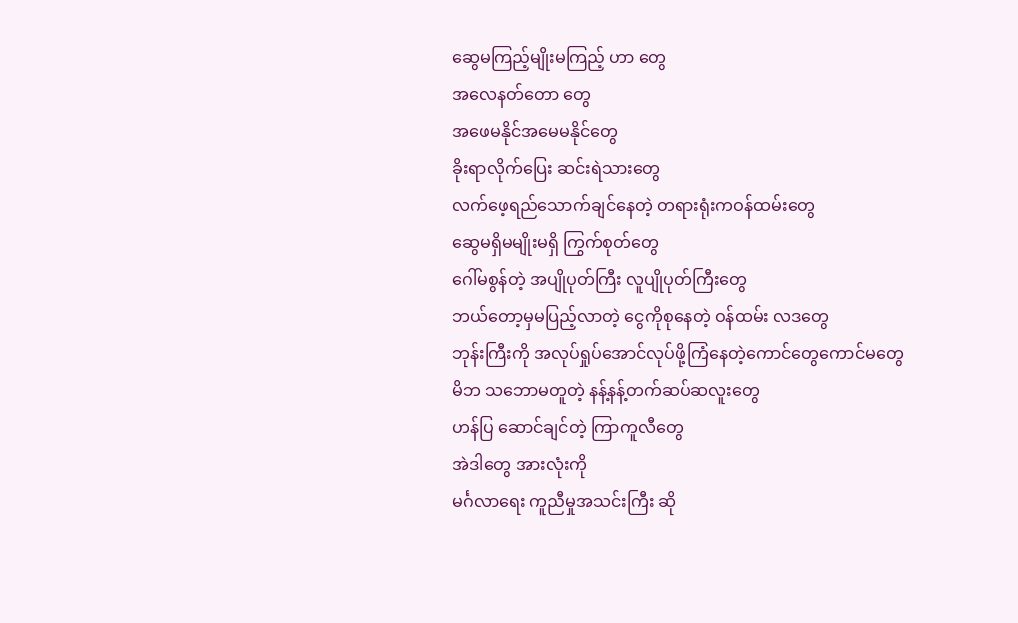ဆွေမကြည့်မျိုးမကြည့် ဟာ တွေ
အလေနတ်တော တွေ
အဖေမနိုင်အမေမနိုင်တွေ
ခိုးရာလိုက်ပြေး ဆင်းရဲသားတွေ
လက်ဖေ့ရည်သောက်ချင်နေတဲ့ တရားရုံးကဝန်ထမ်းတွေ
ဆွေမရှိမမျိုးမရှိ ကြွက်စုတ်တွေ
ဂေါ်မစွန်တဲ့ အပျိုပုတ်ကြီး လူပျိုပုတ်ကြီးတွေ
ဘယ်တော့မှမပြည့်လာတဲ့ ငွေကိုစုနေတဲ့ ဝန်ထမ်း လဒတွေ
ဘုန်းကြီးကို အလုပ်ရှုပ်အောင်လုပ်ဖို့ကြံနေတဲ့ကောင်တွေကောင်မတွေ
မိဘ သဘောမတူတဲ့ နန့်နန့်တက်ဆပ်ဆလူးတွေ
ဟန်ပြ ဆောင်ချင်တဲ့ ကြာကူလီတွေ
အဲဒါတွေ အားလုံးကို
မင်္ဂလာရေး ကူညီမှုအသင်းကြီး ဆို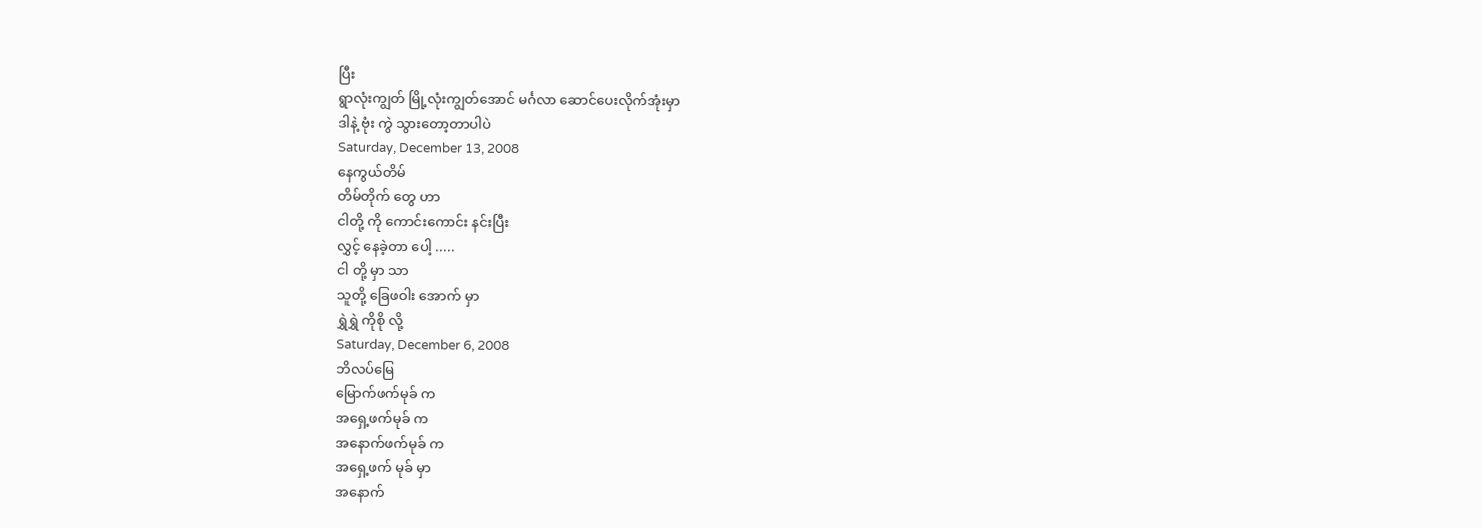ပြီး
ရွာလုံးကျွတ် မြို့လုံးကျွတ်အောင် မင်္ဂလာ ဆောင်ပေးလိုက်အုံးမှာ
ဒါနဲ့ ဗုံး ကွဲ သွားတော့တာပါပဲ
Saturday, December 13, 2008
နေကွယ်တိမ်
တိမ်တိုက် တွေ ဟာ
ငါတို့ ကို ကောင်းကောင်း နင်းပြီး
လွှင့် နေခဲ့တာ ပေါ့ .....
ငါ တို့ မှာ သာ
သူတို့ ခြေဖဝါး အောက် မှာ
ရွှဲရွှဲ ကိုစို လို့
Saturday, December 6, 2008
ဘိလပ်မြေ
မြောက်ဖက်မုခ် က
အရှေ့ဖက်မုခ် က
အနောက်ဖက်မုခ် က
အရှေ့ဖက် မုခ် မှာ
အနောက်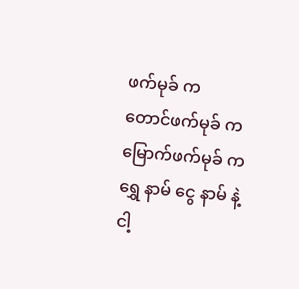ဖက်မုခ် က
တောင်ဖက်မုခ် က
မြောက်ဖက်မုခ် က
ရွှေ နာမ် ငွေ နာမ် နဲ့
ငါ့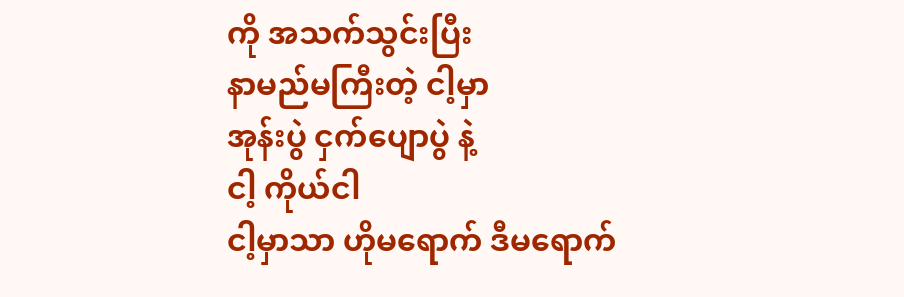ကို အသက်သွင်းပြီး
နာမည်မကြီးတဲ့ ငါ့မှာ
အုန်းပွဲ ငှက်ပျောပွဲ နဲ့
ငါ့ ကိုယ်ငါ
ငါ့မှာသာ ဟိုမရောက် ဒီမရောက်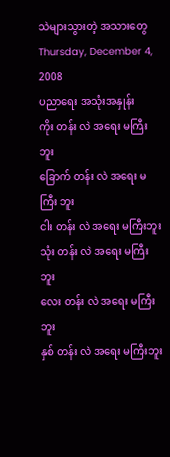သဲများသွားတဲ့ အသားတွေ
Thursday, December 4, 2008
ပညာရေး အသုံးအနှုန်း
ကိုး တန်း လဲ အရေး မကြီး ဘူး
ခြောက် တန်း လဲ အရေး မကြီး ဘူး
ငါး တန်း လဲ အရေး မကြီးဘူး
သုံး တန်း လဲ အရေး မကြီးဘူး
လေး တန်း လဲ အရေး မကြီးဘူး
နှစ် တန်း လဲ အရေး မကြီးဘူး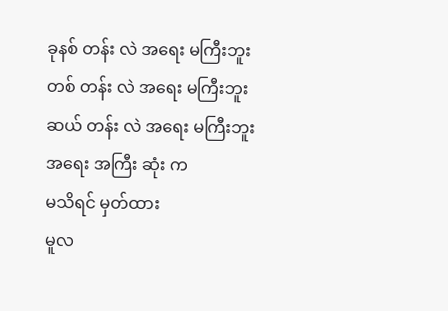ခုနစ် တန်း လဲ အရေး မကြီးဘူး
တစ် တန်း လဲ အရေး မကြီးဘူး
ဆယ် တန်း လဲ အရေး မကြီးဘူး
အရေး အကြီး ဆုံး က
မသိရင် မှတ်ထား
မူလ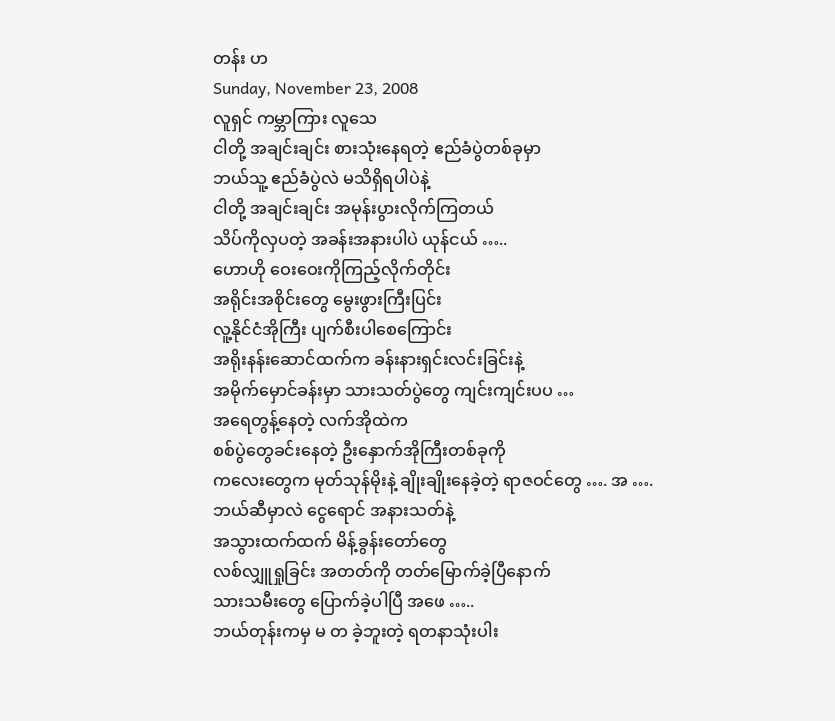တန်း ဟ
Sunday, November 23, 2008
လူရှင် ကမ္ဘာကြား လူသေ
ငါတို့ အချင်းချင်း စားသုံးနေရတဲ့ ဧည်ခံပွဲတစ်ခုမှာ
ဘယ်သူ့ ဧည်ခံပွဲလဲ မသိရှိရပါပဲနဲ့
ငါတို့ အချင်းချင်း အမုန်းပွားလိုက်ကြတယ်
သိပ်ကိုလှပတဲ့ အခန်းအနားပါပဲ ယုန်ငယ် …..
ဟောဟို ဝေးဝေးကိုကြည့်လိုက်တိုင်း
အရိုင်းအစိုင်းတွေ မွေးဖွားကြီးပြင်း
လူ့နိုင်ငံအိုကြီး ပျက်စီးပါစေကြောင်း
အရိုးနန်းဆောင်ထက်က ခန်းနားရှင်းလင်းခြင်းနဲ့
အမိုက်မှောင်ခန်းမှာ သားသတ်ပွဲတွေ ကျင်းကျင်းပပ …
အရေတွန့်နေတဲ့ လက်အိုထဲက
စစ်ပွဲတွေခင်းနေတဲ့ ဦးနှောက်အိုကြီးတစ်ခုကို
ကလေးတွေက မုတ်သုန်မိုးနဲ့ ချိုးချိုးနေခဲ့တဲ့ ရာဇဝင်တွေ …. အ ….
ဘယ်ဆီမှာလဲ ငွေရောင် အနားသတ်နဲ့
အသွားထက်ထက် မိန့်ခွန်းတော်တွေ
လစ်လျှူရှုခြင်း အတတ်ကို တတ်မြောက်ခဲ့ပြီနောက်
သားသမီးတွေ ပြောက်ခဲ့ပါပြီ အဖေ …..
ဘယ်တုန်းကမှ မ တ ခဲ့ဘူးတဲ့ ရတနာသုံးပါး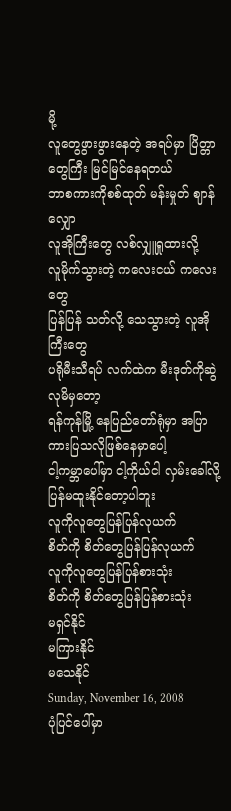မို့
လူတွေဖွားဖွားနေတဲ့ အရပ်မှာ ပြိတ္တာတွေကြီး မြင်မြင်နေရတယ်
ဘာစကားကိုစစ်ထုတ် မန်းမှုတ် ဈာန်လျှော
လူအိုကြီးတွေ လစ်လျှူရှုထားလို့
လူမိုက်သွားတဲ့ ကလေးငယ် ကလေးတွေ
ပြန်ပြန် သတ်လို့ သေသွားတဲ့ လူအိုကြီးတွေ
ပရိုမီးသီရပ် လက်ထဲက မီးဒုတ်ကိုဆွဲလုမိမှတော့
ရန်ကုန်မြို့ နေပြည်တော်ရုံမှာ အပြာကားပြသလိုဖြစ်နေမှာပေါ့
ငါ့ကမ္ဘာပေါ်မှာ ငါ့ကိုယ်ငါ လှမ်းခေါ်လို့
ပြန်မထူးနိုင်တော့ပါဘူး
လူကိုလူတွေပြန်ပြန်လုယက်
စိတ်ကို စိတ်တွေပြန်ပြန်လုယက်
လူကိုလူတွေပြန်ပြန်စားသုံး
စိတ်ကို စိတ်တွေပြန်ပြန်စားသုံး
မရှင်နိုင်
မကြားနိုင်
မသေနိုင်
Sunday, November 16, 2008
ပုံပြင်ပေါ်မှာ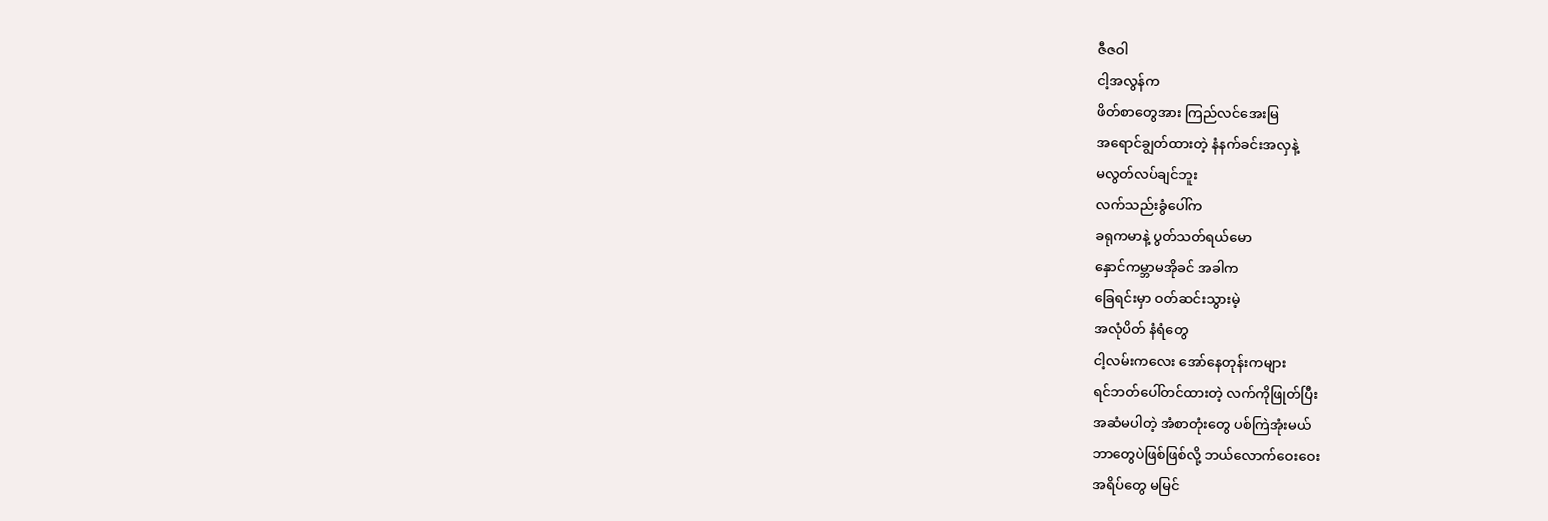ဇီဇဝါ
ငါ့အလွန်က
ဖိတ်စာတွေအား ကြည်လင်အေးမြ
အရောင်ချွတ်ထားတဲ့ နံနက်ခင်းအလှနဲ့
မလွတ်လပ်ချင်ဘူး
လက်သည်းခွံပေါ်က
ခရုကမာနဲ့ ပွတ်သတ်ရယ်မော
နှောင်ကမ္ဘာမအိုခင် အခါက
ခြေရင်းမှာ ဝတ်ဆင်းသွားမဲ့
အလုံပိတ် နံရံတွေ
ငါ့လမ်းကလေး အော်နေတုန်းကများ
ရင်ဘတ်ပေါ်တင်ထားတဲ့ လက်ကိုဖြုတ်ပြီး
အဆံမပါတဲ့ အံစာတုံးတွေ ပစ်ကြဲအုံးမယ်
ဘာတွေပဲဖြစ်ဖြစ်လို့ ဘယ်လောက်ဝေးဝေး
အရိပ်တွေ မမြင်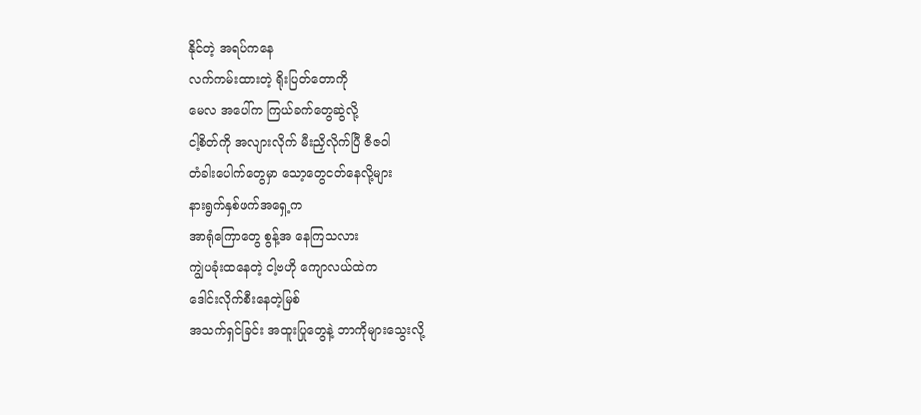နိုင်တဲ့ အရပ်ကနေ
လက်ကမ်းထားတဲ့ ရိုးပြတ်တောကို
မေလ အပေါ်က ကြယ်ခက်တွေဆွဲလို့
ငါ့စိတ်ကို အလျားလိုက် မီးညှိလိုက်ပြီ ဇီဇဝါ
တံခါးပေါက်တွေမှာ သော့တွေငတ်နေလို့များ
နားရွက်နှစ်ဖက်အရှေ့က
အာရုံကြောတွေ စွန့်အ နေကြသလား
ကျွဲပခုံးထနေတဲ့ ငါ့ဗဟို ကျောလယ်ထဲက
ဒေါင်းလိုက်စီးနေတဲ့မြစ်
အသက်ရှင်ခြင်း အထူးပြုတွေနဲ့ ဘာကိုများသွေးလို့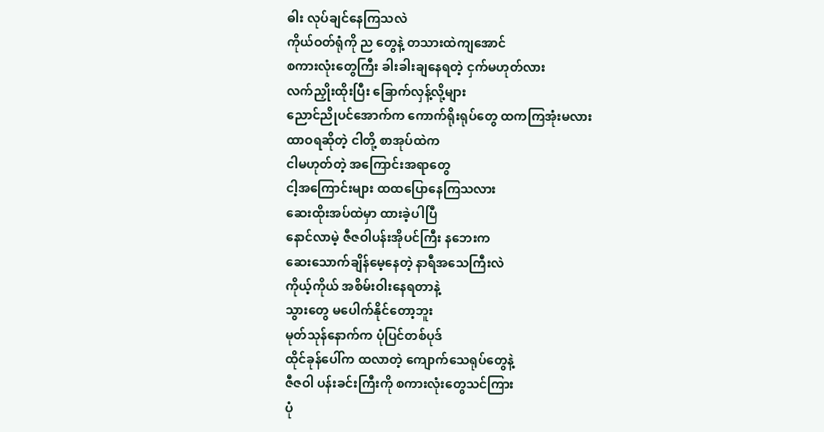ဓါး လုပ်ချင်နေကြသလဲ
ကိုယ်ဝတ်ရုံကို ည တွေနဲ့ တသားထဲကျအောင်
စကားလုံးတွေကြီး ခါးခါးချနေရတဲ့ ငှက်မဟုတ်လား
လက်ညှိုးထိုးပြီး ခြောက်လှန့်လို့များ
ညောင်ညိုပင်အောက်က ကောက်ရိုးရုပ်တွေ ထကကြအုံးမလား
ထာဝရဆိုတဲ့ ငါတို့ စာအုပ်ထဲက
ငါမဟုတ်တဲ့ အကြောင်းအရာတွေ
ငါ့အကြောင်းများ ထထပြောနေကြသလား
ဆေးထိုးအပ်ထဲမှာ ထားခဲ့ပါပြီ
နောင်လာမဲ့ ဇီဇဝါပန်းအိုပင်ကြီး နဘေးက
ဆေးသောက်ချိန်မေ့နေတဲ့ နာရီအသေကြီးလဲ
ကိုယ့်ကိုယ် အစိမ်းဝါးနေရတာနဲ့
သွားတွေ မပေါက်နိုင်တော့ဘူး
မုတ်သုန်နောက်က ပုံပြင်တစ်ပုဒ်
ထိုင်ခုန်ပေါ်က ထလာတဲ့ ကျောက်သေရုပ်တွေနဲ့
ဇီဇဝါ ပန်းခင်းကြီးကို စကားလုံးတွေသင်ကြား
ပုံ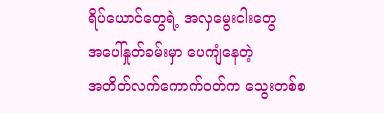ရိပ်ယောင်တွေရဲ့ အလှမွေးငါးတွေ
အပေါ်နှုတ်ခမ်းမှာ ပေကျံနေတဲ့
အတိတ်လက်ကောက်ဝတ်က သွေးတစ်စ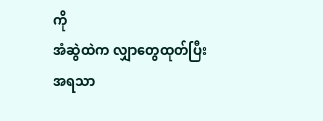ကို
အံဆွဲထဲက လျှာတွေထုတ်ပြီး
အရသာ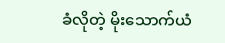ခံလိုတဲ့ မိုးသောက်ယံ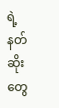ရဲ့ နတ်ဆိုးတွေ